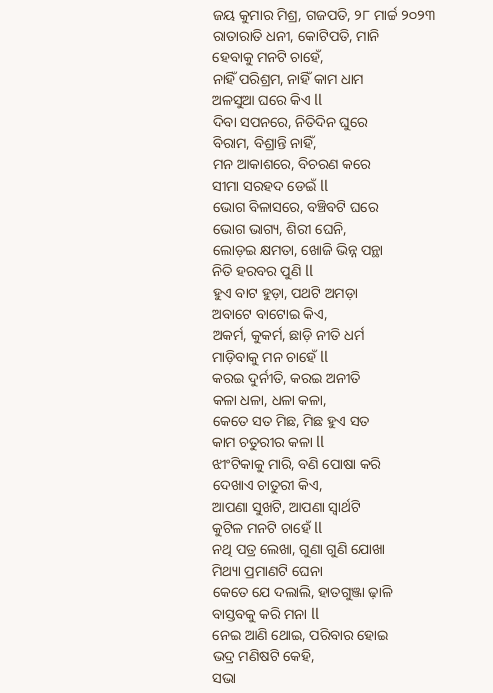ଜୟ କୁମାର ମିଶ୍ର, ଗଜପତି, ୨୮ ମାର୍ଚ୍ଚ ୨୦୨୩
ରାତାରାତି ଧନୀ, କୋଟିପତି, ମାନି
ହେବାକୁ ମନଟି ଚାହେଁ,
ନାହିଁ ପରିଶ୍ରମ, ନାହିଁ କାମ ଧାମ
ଅଳସୁଆ ଘରେ କିଏ ll
ଦିବା ସପନରେ, ନିତିଦିନ ଘୁରେ
ବିରାମ, ବିଶ୍ରାନ୍ତି ନାହିଁ,
ମନ ଆକାଶରେ, ବିଚରଣ କରେ
ସୀମା ସରହଦ ଡେଇଁ ll
ଭୋଗ ବିଳାସରେ, ବଞ୍ଚିବଟି ଘରେ
ଭୋଗ ଭାଗ୍ୟ, ଶିରୀ ଘେନି,
ଲୋଡ଼ଇ କ୍ଷମତା, ଖୋଜି ଭିନ୍ନ ପନ୍ଥା
ନିତି ହରବର ପୁଣି ll
ହୁଏ ବାଟ ହୁଡ଼ା, ପଥଟି ଅମଡ଼ା
ଅବାଟେ ବାଟୋଇ କିଏ,
ଅକର୍ମ, କୁକର୍ମ, ଛାଡ଼ି ନୀତି ଧର୍ମ
ମାଡ଼ିବାକୁ ମନ ଚାହେଁ ll
କରଇ ଦୁର୍ନୀତି, କରଇ ଅନୀତି
କଳା ଧଳା, ଧଳା କଳା,
କେତେ ସତ ମିଛ, ମିଛ ହୁଏ ସତ
କାମ ଚତୁରୀର କଳା ll
ଝୀଂଟିକାକୁ ମାରି, ବଣି ପୋଷା କରି
ଦେଖାଏ ଚାତୁରୀ କିଏ,
ଆପଣା ସୁଖଟି, ଆପଣା ସ୍ୱାର୍ଥଟି
କୁଟିଳ ମନଟି ଚାହେଁ ll
ନଥି ପତ୍ର ଲେଖା, ଗୁଣା ଗୁଣି ଯୋଖା
ମିଥ୍ୟା ପ୍ରମାଣଟି ଘେନା
କେତେ ଯେ ଦଲାଲି, ହାତଗୁଞ୍ଜା ଢ଼ାଳି
ବାସ୍ତବକୁ କରି ମନା ll
ନେଇ ଆଣି ଥୋଇ, ପରିବାର ହୋଇ
ଭଦ୍ର ମଣିଷଟି କେହି,
ସଭା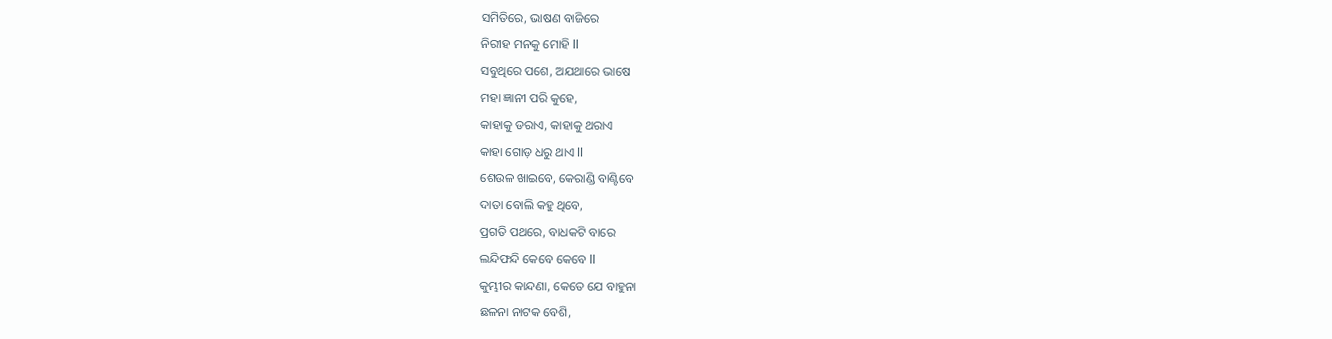ସମିତିରେ, ଭାଷଣ ବାଜିରେ
ନିରୀହ ମନକୁ ମୋହି ll
ସବୁଥିରେ ପଶେ, ଅଯଥାରେ ଭାଷେ
ମହା ଜ୍ଞାନୀ ପରି କୁହେ,
କାହାକୁ ଡରାଏ, କାହାକୁ ଥରାଏ
କାହା ଗୋଡ଼ ଧରୁ ଥାଏ ll
ଶେଉଳ ଖାଇବେ, କେରାଣ୍ଡି ବାଣ୍ଟିବେ
ଦାତା ବୋଲି କହୁ ଥିବେ,
ପ୍ରଗତି ପଥରେ, ବାଧକଟି ବାରେ
ଲନ୍ଦିଫନ୍ଦି କେବେ କେବେ ll
କୁମ୍ଭୀର କାନ୍ଦଣା, କେତେ ଯେ ବାହୁନା
ଛଳନା ନାଟକ ବେଶି,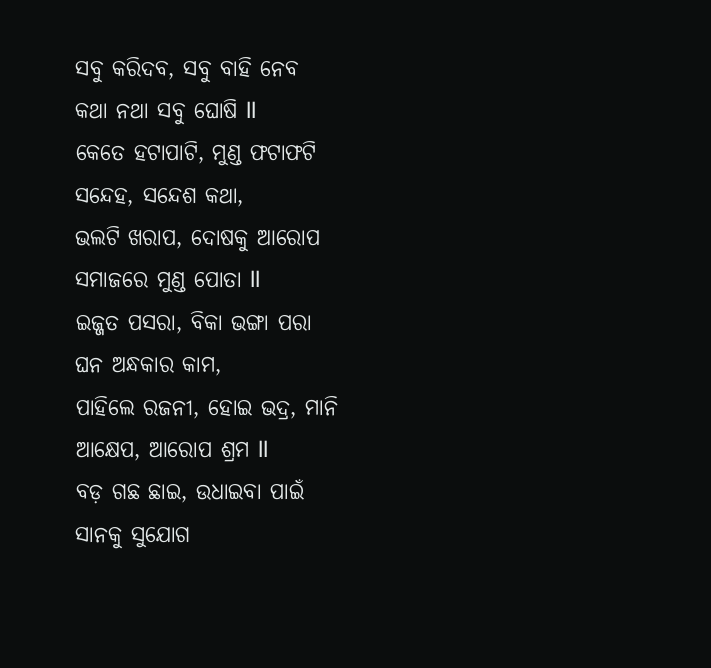ସବୁ କରିଦବ, ସବୁ ବାହି ନେବ
କଥା ନଥା ସବୁ ଘୋଷି ll
କେତେ ହଟାପାଟି, ମୁଣ୍ଡ ଫଟାଫଟି
ସନ୍ଦେହ, ସନ୍ଦେଶ କଥା,
ଭଲଟି ଖରାପ, ଦୋଷକୁ ଆରୋପ
ସମାଜରେ ମୁଣ୍ଡ ପୋତା ll
ଇଜ୍ଜତ ପସରା, ବିକା ଭଙ୍ଗା ପରା
ଘନ ଅନ୍ଧକାର କାମ,
ପାହିଲେ ରଜନୀ, ହୋଇ ଭଦ୍ର, ମାନି
ଆକ୍ଷେପ, ଆରୋପ ଶ୍ରମ ll
ବଡ଼ ଗଛ ଛାଇ, ଉଧାଇବା ପାଇଁ
ସାନକୁ ସୁଯୋଗ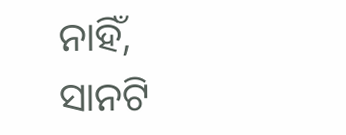ନାହିଁ,
ସାନଟି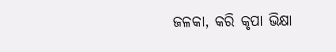ଜଳକା, କରି କୃପା ଭିକ୍ଷା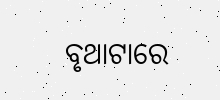ବୃଥାଟାରେ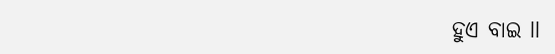ହୁଏ ବାଇ ll